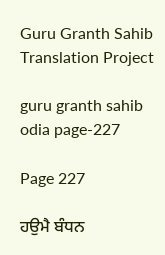Guru Granth Sahib Translation Project

guru granth sahib odia page-227

Page 227

ਹਉਮੈ ਬੰਧਨ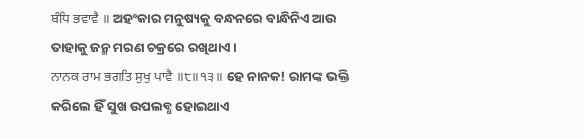ਬੰਧਿ ਭਵਾਵੈ ॥ ଅହଂକାର ମନୁଷ୍ୟକୁ ବନ୍ଧନରେ ବାନ୍ଧିନିଏ ଆଉ ତାହାକୁ ଜନ୍ମ ମରଣ ଚକ୍ରରେ ରଖିଥାଏ।
ਨਾਨਕ ਰਾਮ ਭਗਤਿ ਸੁਖੁ ਪਾਵੈ ॥੮॥੧੩॥ ହେ ନାନକ! ରାମଙ୍କ ଭକ୍ତି କରିଲେ ହିଁ ସୁଖ ଉପଲବ୍ଧ ହୋଇଥାଏ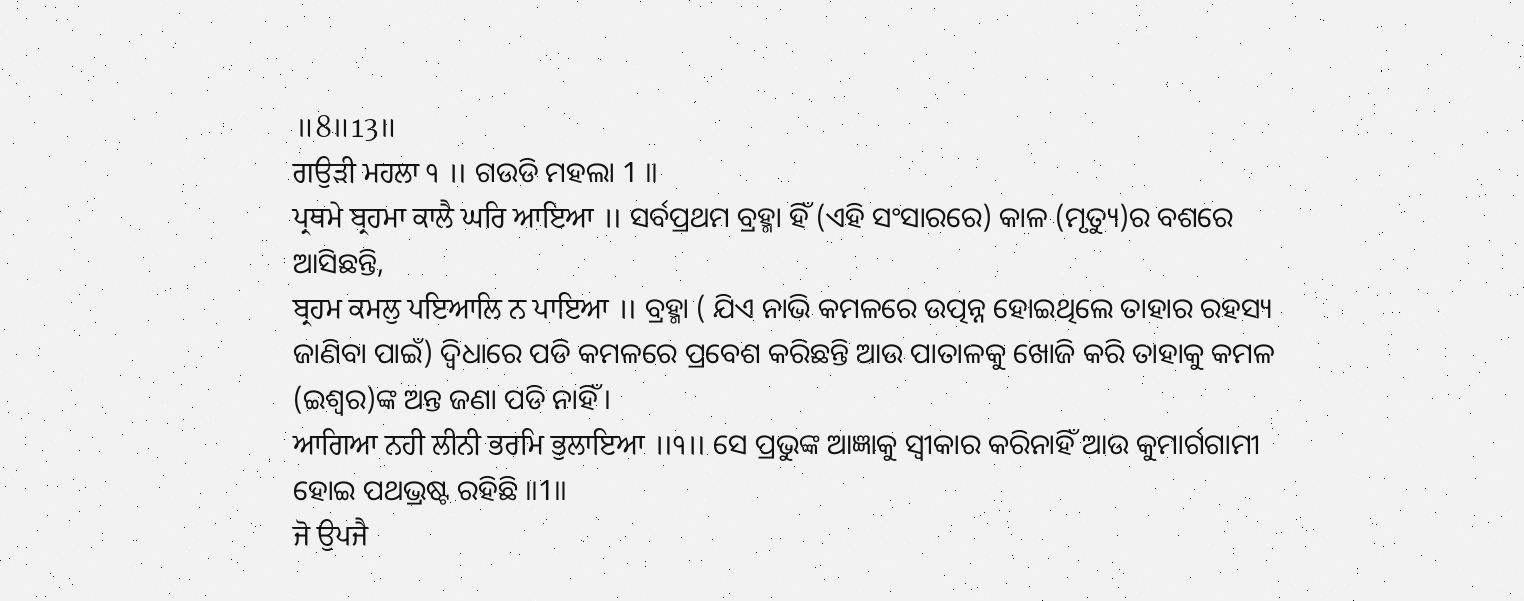॥8॥13॥
ਗਉੜੀ ਮਹਲਾ ੧ ॥ ଗଉଡି ମହଲା 1 ॥
ਪ੍ਰਥਮੇ ਬ੍ਰਹਮਾ ਕਾਲੈ ਘਰਿ ਆਇਆ ॥ ସର୍ବପ୍ରଥମ ବ୍ରହ୍ମା ହିଁ (ଏହି ସଂସାରରେ) କାଳ (ମୃତ୍ୟୁ)ର ବଶରେ ଆସିଛନ୍ତି,
ਬ੍ਰਹਮ ਕਮਲੁ ਪਇਆਲਿ ਨ ਪਾਇਆ ॥ ବ୍ରହ୍ମା ( ଯିଏ ନାଭି କମଳରେ ଉତ୍ପନ୍ନ ହୋଇଥିଲେ ତାହାର ରହସ୍ୟ ଜାଣିବା ପାଇଁ) ଦ୍ଵିଧାରେ ପଡି କମଳରେ ପ୍ରବେଶ କରିଛନ୍ତି ଆଉ ପାତାଳକୁ ଖୋଜି କରି ତାହାକୁ କମଳ (ଇଶ୍ଵର)ଙ୍କ ଅନ୍ତ ଜଣା ପଡି ନାହିଁ।
ਆਗਿਆ ਨਹੀ ਲੀਨੀ ਭਰਮਿ ਭੁਲਾਇਆ ॥੧॥ ସେ ପ୍ରଭୁଙ୍କ ଆଜ୍ଞାକୁ ସ୍ଵୀକାର କରିନାହିଁ ଆଉ କୁମାର୍ଗଗାମୀ ହୋଇ ପଥଭ୍ରଷ୍ଟ ରହିଛି ॥1॥
ਜੋ ਉਪਜੈ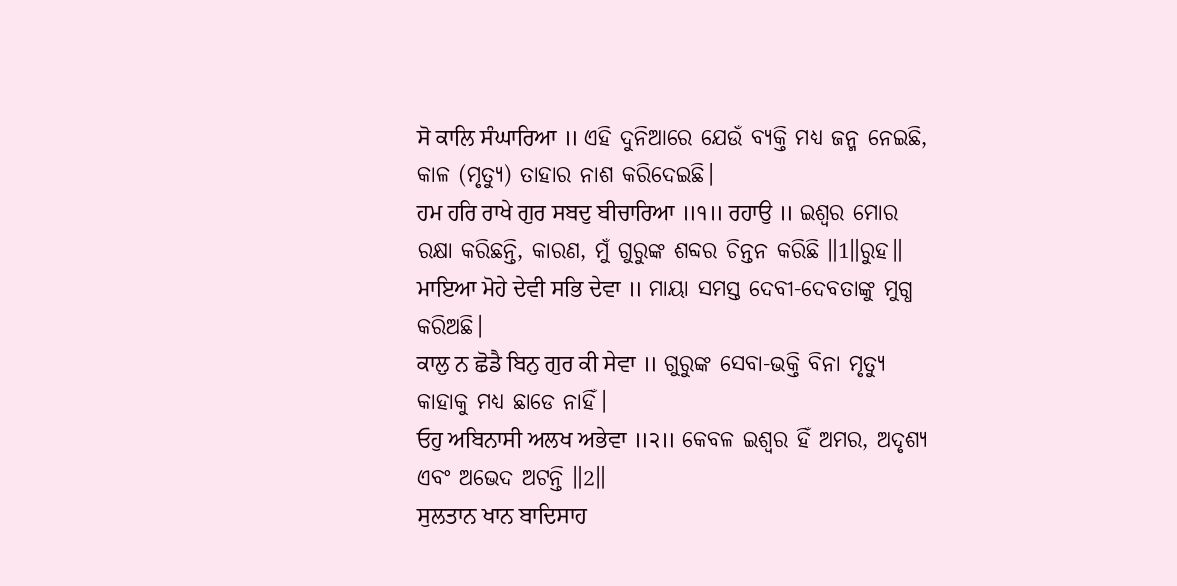ਸੋ ਕਾਲਿ ਸੰਘਾਰਿਆ ॥ ଏହି ଦୁନିଆରେ ଯେଉଁ ବ୍ୟକ୍ତି ମଧ୍ୟ ଜନ୍ମ ନେଇଛି, କାଳ (ମୃତ୍ୟୁ) ତାହାର ନାଶ କରିଦେଇଛି।
ਹਮ ਹਰਿ ਰਾਖੇ ਗੁਰ ਸਬਦੁ ਬੀਚਾਰਿਆ ॥੧॥ ਰਹਾਉ ॥ ଇଶ୍ଵର ମୋର ରକ୍ଷା କରିଛନ୍ତି, କାରଣ, ମୁଁ ଗୁରୁଙ୍କ ଶବ୍ଦର ଚିନ୍ତନ କରିଛି ॥1॥ରୁହ॥
ਮਾਇਆ ਮੋਹੇ ਦੇਵੀ ਸਭਿ ਦੇਵਾ ॥ ମାୟା ସମସ୍ତ ଦେବୀ-ଦେବତାଙ୍କୁ ମୁଗ୍ଧ କରିଅଛି।
ਕਾਲੁ ਨ ਛੋਡੈ ਬਿਨੁ ਗੁਰ ਕੀ ਸੇਵਾ ॥ ଗୁରୁଙ୍କ ସେବା-ଭକ୍ତି ବିନା ମୃତ୍ୟୁ କାହାକୁ ମଧ୍ୟ ଛାଡେ ନାହିଁ।
ਓਹੁ ਅਬਿਨਾਸੀ ਅਲਖ ਅਭੇਵਾ ॥੨॥ କେବଳ ଇଶ୍ଵର ହିଁ ଅମର, ଅଦୃଶ୍ୟ ଏବଂ ଅଭେଦ ଅଟନ୍ତି ॥2॥
ਸੁਲਤਾਨ ਖਾਨ ਬਾਦਿਸਾਹ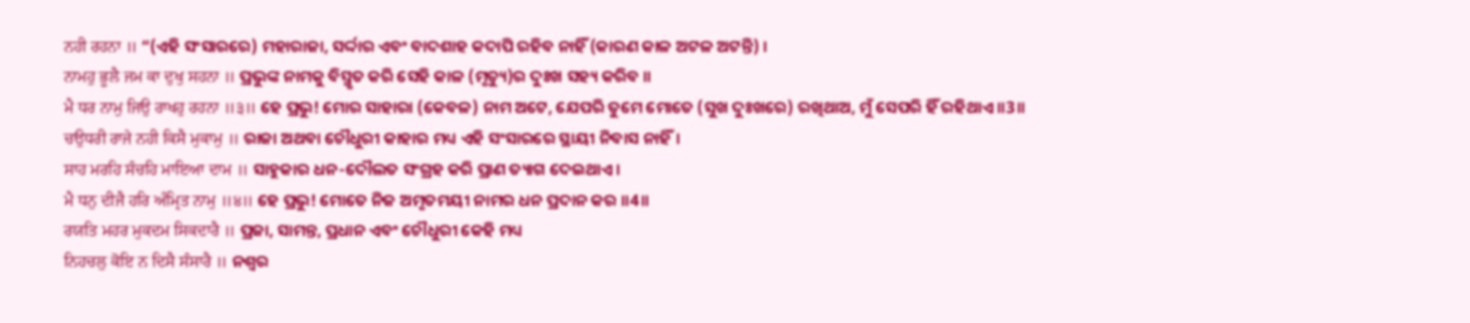ਨਹੀ ਰਹਨਾ ॥ “(ଏହି ସଂସାରରେ) ମହାରାଜା, ସର୍ଦ୍ଦାର ଏବଂ ବାଦଶାହ କଦାପି ରହିବ ନାହିଁ (କାରଣ କାଳ ଅଟଳ ଅଟନ୍ତି) ।
ਨਾਮਹੁ ਭੂਲੈ ਜਮ ਕਾ ਦੁਖੁ ਸਹਨਾ ॥ ପ୍ରଭୁଙ୍କ ନାମକୁ ବିସ୍ମୃତ କରି ସେହି କାଳ (ମୃତ୍ୟୁ)ର ଦୁଃଖ ସହ୍ୟ କରିବ ॥
ਮੈ ਧਰ ਨਾਮੁ ਜਿਉ ਰਾਖਹੁ ਰਹਨਾ ॥੩॥ ହେ ପ୍ରଭୁ! ମୋର ସାହାରା (କେବଳ) ନାମ ଅଟେ, ଯେପରି ତୁମେ ମୋତେ (ସୁଖ ଦୁଃଖରେ) ରଖିଥାଅ, ମୁଁ ସେପରି ହିଁ ରହିଥାଏ ॥3॥
ਚਉਧਰੀ ਰਾਜੇ ਨਹੀ ਕਿਸੈ ਮੁਕਾਮੁ ॥ ରାଜା ଅଥବା ଚୌଧୁରୀ କାହାର ମଧ୍ୟ ଏହି ସଂସାରରେ ସ୍ଥାୟୀ ନିବାସ ନାହିଁ।
ਸਾਹ ਮਰਹਿ ਸੰਚਹਿ ਮਾਇਆ ਦਾਮ ॥ ସାହୁକାର ଧନ-ଦୌଲତ ସଂଗ୍ରହ କରି ପ୍ରାଣ ତ୍ୟାଗ ଦେଇଥାଏ।
ਮੈ ਧਨੁ ਦੀਜੈ ਹਰਿ ਅੰਮ੍ਰਿਤ ਨਾਮੁ ॥੪॥ ହେ ପ୍ରଭୁ! ମୋତେ ନିଜ ଅମୃତମୟୀ ନାମର ଧନ ପ୍ରଦାନ କର ॥4॥
ਰਯਤਿ ਮਹਰ ਮੁਕਦਮ ਸਿਕਦਾਰੈ ॥ ପ୍ରଜା, ସାମନ୍ତ, ପ୍ରଧାନ ଏବଂ ଚୌଧୁରୀ କେହି ମଧ୍ୟ
ਨਿਹਚਲੁ ਕੋਇ ਨ ਦਿਸੈ ਸੰਸਾਰੈ ॥ ନଶ୍ଵର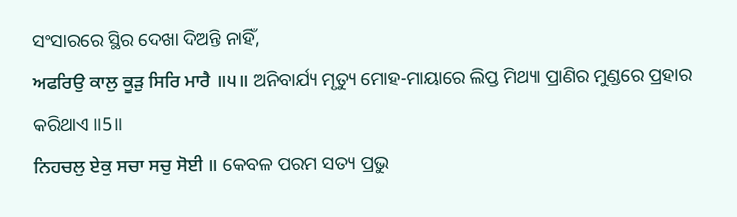ସଂସାରରେ ସ୍ଥିର ଦେଖା ଦିଅନ୍ତି ନାହିଁ,
ਅਫਰਿਉ ਕਾਲੁ ਕੂੜੁ ਸਿਰਿ ਮਾਰੈ ॥੫॥ ଅନିବାର୍ଯ୍ୟ ମୃତ୍ୟୁ ମୋହ-ମାୟାରେ ଲିପ୍ତ ମିଥ୍ୟା ପ୍ରାଣିର ମୁଣ୍ଡରେ ପ୍ରହାର କରିଥାଏ ॥5॥
ਨਿਹਚਲੁ ਏਕੁ ਸਚਾ ਸਚੁ ਸੋਈ ॥ କେବଳ ପରମ ସତ୍ୟ ପ୍ରଭୁ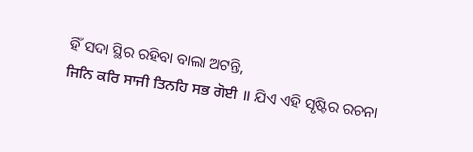ହିଁ ସଦା ସ୍ଥିର ରହିବା ବାଲା ଅଟନ୍ତି,
ਜਿਨਿ ਕਰਿ ਸਾਜੀ ਤਿਨਹਿ ਸਭ ਗੋਈ ॥ ଯିଏ ଏହି ସୃଷ୍ଟିର ରଚନା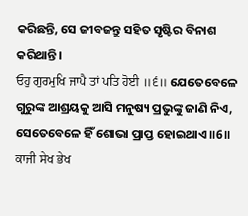କରିଛନ୍ତି, ସେ ଜୀବଜନ୍ତୁ ସହିତ ସୃଷ୍ଟିର ବିନାଶ କରିଥାନ୍ତି।
ਓਹੁ ਗੁਰਮੁਖਿ ਜਾਪੈ ਤਾਂ ਪਤਿ ਹੋਈ ॥੬॥ ଯେତେବେଳେ ଗୁରୁଙ୍କ ଆଶ୍ରୟକୁ ଆସି ମନୁଷ୍ୟ ପ୍ରଭୁଙ୍କୁ ଜାଣି ନିଏ, ସେତେବେଳେ ହିଁ ଶୋଭା ପ୍ରାପ୍ତ ହୋଇଥାଏ ॥6॥
ਕਾਜੀ ਸੇਖ ਭੇਖ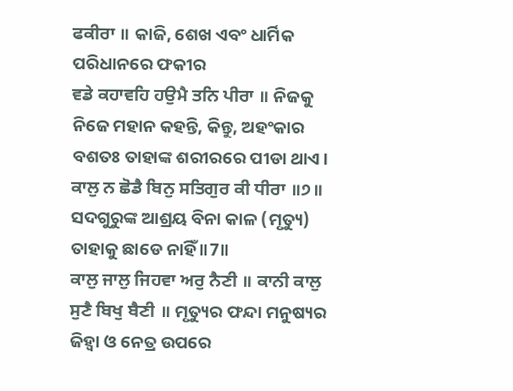ਫਕੀਰਾ ॥ କାଜି, ଶେଖ ଏବଂ ଧାର୍ମିକ ପରିଧାନରେ ଫକୀର
ਵਡੇ ਕਹਾਵਹਿ ਹਉਮੈ ਤਨਿ ਪੀਰਾ ॥ ନିଜକୁ ନିଜେ ମହାନ କହନ୍ତି, କିନ୍ତୁ, ଅହଂକାର ବଶତଃ ତାହାଙ୍କ ଶରୀରରେ ପୀଡା ଥାଏ।
ਕਾਲੁ ਨ ਛੋਡੈ ਬਿਨੁ ਸਤਿਗੁਰ ਕੀ ਧੀਰਾ ॥੭॥ ସଦଗୁରୁଙ୍କ ଆଶ୍ରୟ ବିନା କାଳ (ମୃତ୍ୟୁ) ତାହାକୁ ଛାଡେ ନାହିଁ ॥7॥
ਕਾਲੁ ਜਾਲੁ ਜਿਹਵਾ ਅਰੁ ਨੈਣੀ ॥ ਕਾਨੀ ਕਾਲੁ ਸੁਣੈ ਬਿਖੁ ਬੈਣੀ ॥ ମୃତ୍ୟୁର ଫନ୍ଦା ମନୁଷ୍ୟର ଜିହ୍ଵା ଓ ନେତ୍ର ଉପରେ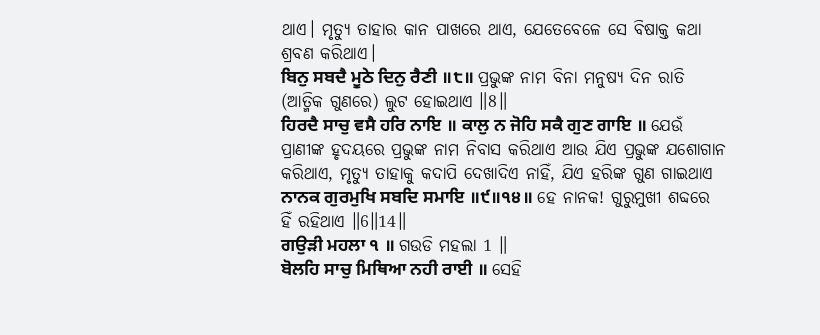ଥାଏ। ମୃତ୍ୟୁ ତାହାର କାନ ପାଖରେ ଥାଏ, ଯେତେବେଳେ ସେ ବିଷାକ୍ତ କଥା ଶ୍ରବଣ କରିଥାଏ।
ਬਿਨੁ ਸਬਦੈ ਮੂਠੇ ਦਿਨੁ ਰੈਣੀ ॥੮॥ ପ୍ରଭୁଙ୍କ ନାମ ବିନା ମନୁଷ୍ୟ ଦିନ ରାତି (ଆତ୍ମିକ ଗୁଣରେ) ଲୁଟ ହୋଇଥାଏ ॥8॥
ਹਿਰਦੈ ਸਾਚੁ ਵਸੈ ਹਰਿ ਨਾਇ ॥ ਕਾਲੁ ਨ ਜੋਹਿ ਸਕੈ ਗੁਣ ਗਾਇ ॥ ଯେଉଁ ପ୍ରାଣୀଙ୍କ ହୃଦୟରେ ପ୍ରଭୁଙ୍କ ନାମ ନିବାସ କରିଥାଏ ଆଉ ଯିଏ ପ୍ରଭୁଙ୍କ ଯଶୋଗାନ କରିଥାଏ, ମୃତ୍ୟୁ ତାହାକୁ କଦାପି ଦେଖାଦିଏ ନାହିଁ, ଯିଏ ହରିଙ୍କ ଗୁଣ ଗାଇଥାଏ
ਨਾਨਕ ਗੁਰਮੁਖਿ ਸਬਦਿ ਸਮਾਇ ॥੯॥੧੪॥ ହେ ନାନକ! ଗୁରୁମୁଖୀ ଶବ୍ଦରେ ହିଁ ରହିଥାଏ ॥6॥14॥
ਗਉੜੀ ਮਹਲਾ ੧ ॥ ଗଉଡି ମହଲା 1 ॥
ਬੋਲਹਿ ਸਾਚੁ ਮਿਥਿਆ ਨਹੀ ਰਾਈ ॥ ସେହି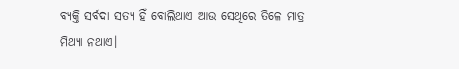ବ୍ୟକ୍ତି ସର୍ବଦା ସତ୍ୟ ହିଁ ବୋଲିଥାଏ ଆଉ ସେଥିରେ ତିଳେ ମାତ୍ର ମିଥ୍ୟା ନଥାଏ।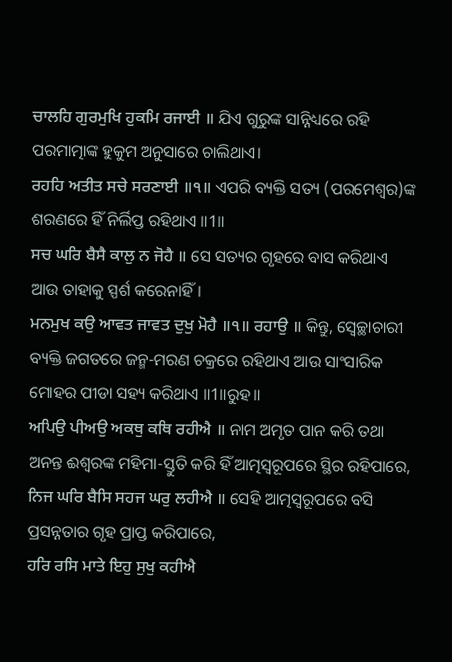ਚਾਲਹਿ ਗੁਰਮੁਖਿ ਹੁਕਮਿ ਰਜਾਈ ॥ ଯିଏ ଗୁରୁଙ୍କ ସାନ୍ନିଧ୍ୟରେ ରହି ପରମାତ୍ମାଙ୍କ ହୁକୁମ ଅନୁସାରେ ଚାଲିଥାଏ।
ਰਹਹਿ ਅਤੀਤ ਸਚੇ ਸਰਣਾਈ ॥੧॥ ଏପରି ବ୍ୟକ୍ତି ସତ୍ୟ (ପରମେଶ୍ଵର)ଙ୍କ ଶରଣରେ ହିଁ ନିର୍ଲିପ୍ତ ରହିଥାଏ ॥1॥
ਸਚ ਘਰਿ ਬੈਸੈ ਕਾਲੁ ਨ ਜੋਹੈ ॥ ସେ ସତ୍ୟର ଗୃହରେ ବାସ କରିଥାଏ ଆଉ ତାହାକୁ ସ୍ପର୍ଶ କରେନାହିଁ।
ਮਨਮੁਖ ਕਉ ਆਵਤ ਜਾਵਤ ਦੁਖੁ ਮੋਹੈ ॥੧॥ ਰਹਾਉ ॥ କିନ୍ତୁ, ସ୍ଵେଚ୍ଛାଚାରୀ ବ୍ୟକ୍ତି ଜଗତରେ ଜନ୍ମ-ମରଣ ଚକ୍ରରେ ରହିଥାଏ ଆଉ ସାଂସାରିକ ମୋହର ପୀଡା ସହ୍ୟ କରିଥାଏ ॥1॥ରୁହ॥
ਅਪਿਉ ਪੀਅਉ ਅਕਥੁ ਕਥਿ ਰਹੀਐ ॥ ନାମ ଅମୃତ ପାନ କରି ତଥା ଅନନ୍ତ ଈଶ୍ବରଙ୍କ ମହିମା-ସ୍ତୁତି କରି ହିଁ ଆତ୍ମସ୍ଵରୂପରେ ସ୍ଥିର ରହିପାରେ,
ਨਿਜ ਘਰਿ ਬੈਸਿ ਸਹਜ ਘਰੁ ਲਹੀਐ ॥ ସେହି ଆତ୍ମସ୍ଵରୂପରେ ବସି ପ୍ରସନ୍ନତାର ଗୃହ ପ୍ରାପ୍ତ କରିପାରେ,
ਹਰਿ ਰਸਿ ਮਾਤੇ ਇਹੁ ਸੁਖੁ ਕਹੀਐ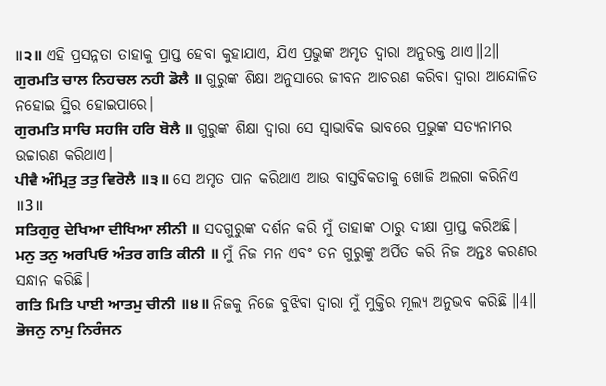॥੨॥ ଏହି ପ୍ରସନ୍ନତା ତାହାକୁ ପ୍ରାପ୍ତ ହେବା କୁହାଯାଏ, ଯିଏ ପ୍ରଭୁଙ୍କ ଅମୃତ ଦ୍ଵାରା ଅନୁରକ୍ତ ଥାଏ॥2॥
ਗੁਰਮਤਿ ਚਾਲ ਨਿਹਚਲ ਨਹੀ ਡੋਲੈ ॥ ଗୁରୁଙ୍କ ଶିକ୍ଷା ଅନୁସାରେ ଜୀବନ ଆଚରଣ କରିବା ଦ୍ଵାରା ଆନ୍ଦୋଳିତ ନହୋଇ ସ୍ଥିର ହୋଇପାରେ।
ਗੁਰਮਤਿ ਸਾਚਿ ਸਹਜਿ ਹਰਿ ਬੋਲੈ ॥ ଗୁରୁଙ୍କ ଶିକ୍ଷା ଦ୍ଵାରା ସେ ସ୍ଵାଭାବିକ ଭାବରେ ପ୍ରଭୁଙ୍କ ସତ୍ୟନାମର ଉଚ୍ଚାରଣ କରିଥାଏ।
ਪੀਵੈ ਅੰਮ੍ਰਿਤੁ ਤਤੁ ਵਿਰੋਲੈ ॥੩॥ ସେ ଅମୃତ ପାନ କରିଥାଏ ଆଉ ବାସ୍ତବିକତାକୁ ଖୋଜି ଅଲଗା କରିନିଏ ॥3॥
ਸਤਿਗੁਰੁ ਦੇਖਿਆ ਦੀਖਿਆ ਲੀਨੀ ॥ ସଦଗୁରୁଙ୍କ ଦର୍ଶନ କରି ମୁଁ ତାହାଙ୍କ ଠାରୁ ଦୀକ୍ଷା ପ୍ରାପ୍ତ କରିଅଛି।
ਮਨੁ ਤਨੁ ਅਰਪਿਓ ਅੰਤਰ ਗਤਿ ਕੀਨੀ ॥ ମୁଁ ନିଜ ମନ ଏବଂ ତନ ଗୁରୁଙ୍କୁ ଅର୍ପିତ କରି ନିଜ ଅନ୍ତଃ କରଣର ସନ୍ଧାନ କରିଛି।
ਗਤਿ ਮਿਤਿ ਪਾਈ ਆਤਮੁ ਚੀਨੀ ॥੪॥ ନିଜକୁ ନିଜେ ବୁଝିବା ଦ୍ଵାରା ମୁଁ ମୁକ୍ତିର ମୂଲ୍ୟ ଅନୁଭବ କରିଛି ॥4॥
ਭੋਜਨੁ ਨਾਮੁ ਨਿਰੰਜਨ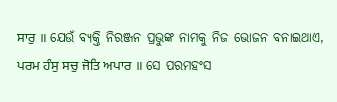ਸਾਰੁ ॥ ଯେଉଁ ବ୍ୟକ୍ତି ନିରଞ୍ଜନ ପ୍ରଭୁଙ୍କ ନାମକୁ ନିଜ ଭୋଜନ ବନାଇଥାଏ,
ਪਰਮ ਹੰਸੁ ਸਚੁ ਜੋਤਿ ਅਪਾਰ ॥ ସେ ପରମହଂସ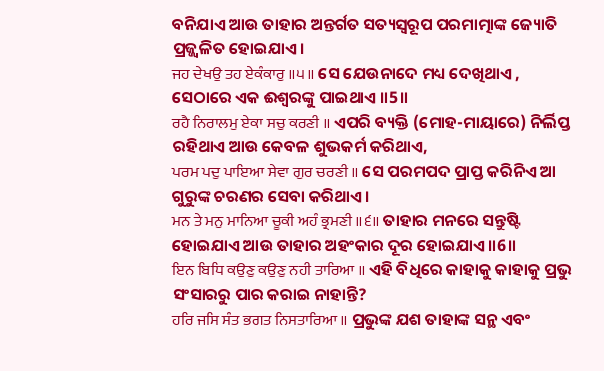ବନିଯାଏ ଆଉ ତାହାର ଅନ୍ତର୍ଗତ ସତ୍ୟସ୍ଵରୂପ ପରମାତ୍ମାଙ୍କ ଜ୍ୟୋତି ପ୍ରଜ୍ଜ୍ଵଳିତ ହୋଇଯାଏ।
ਜਹ ਦੇਖਉ ਤਹ ਏਕੰਕਾਰੁ ॥੫॥ ସେ ଯେଉନାଦେ ମଧ୍ୟ ଦେଖିଥାଏ , ସେଠାରେ ଏକ ଈଶ୍ଵରଙ୍କୁ ପାଇଥାଏ ॥5॥
ਰਹੈ ਨਿਰਾਲਮੁ ਏਕਾ ਸਚੁ ਕਰਣੀ ॥ ଏପରି ବ୍ୟକ୍ତି (ମୋହ-ମାୟାରେ) ନିର୍ଲିପ୍ତ ରହିଥାଏ ଆଉ କେବଳ ଶୁଭକର୍ମ କରିଥାଏ,
ਪਰਮ ਪਦੁ ਪਾਇਆ ਸੇਵਾ ਗੁਰ ਚਰਣੀ ॥ ସେ ପରମପଦ ପ୍ରାପ୍ତ କରିନିଏ ଆ ଗୁରୁଙ୍କ ଚରଣର ସେବା କରିଥାଏ।
ਮਨ ਤੇ ਮਨੁ ਮਾਨਿਆ ਚੂਕੀ ਅਹੰ ਭ੍ਰਮਣੀ ॥੬॥ ତାହାର ମନରେ ସନ୍ତୁଷ୍ଟି ହୋଇଯାଏ ଆଉ ତାହାର ଅହଂକାର ଦୂର ହୋଇଯାଏ ॥6॥
ਇਨ ਬਿਧਿ ਕਉਣੁ ਕਉਣੁ ਨਹੀ ਤਾਰਿਆ ॥ ଏହି ବିଧିରେ କାହାକୁ କାହାକୁ ପ୍ରଭୁ ସଂସାରରୁ ପାର କରାଇ ନାହାନ୍ତି?
ਹਰਿ ਜਸਿ ਸੰਤ ਭਗਤ ਨਿਸਤਾਰਿਆ ॥ ପ୍ରଭୁଙ୍କ ଯଶ ତାହାଙ୍କ ସନ୍ଥ ଏବଂ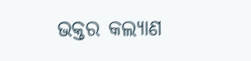ଭକ୍ତର କଲ୍ୟାଣ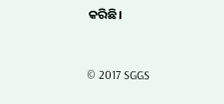କରିଛି।


© 2017 SGGS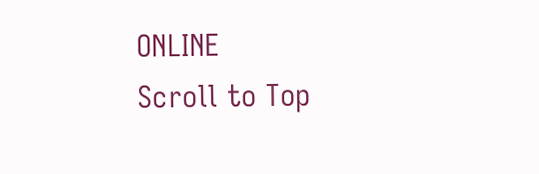ONLINE
Scroll to Top